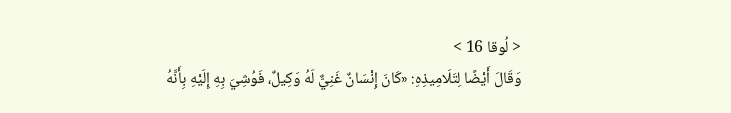< لُوقا 16 >
وَقَالَ أَيْضًا لِتَلَامِيذِهِ: «كَانَ إِنْسَانٌ غَنِيٌّ لَهُ وَكِيلٌ، فَوُشِيَ بِهِ إِلَيْهِ بِأَنَّهُ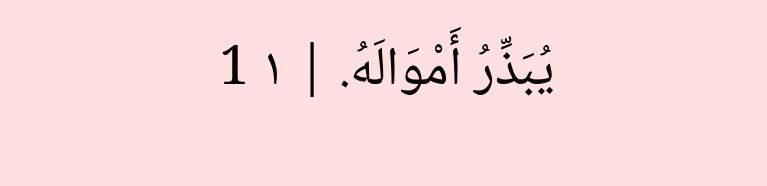يُبَذِّرُ أَمْوَالَهُ. | ١ 1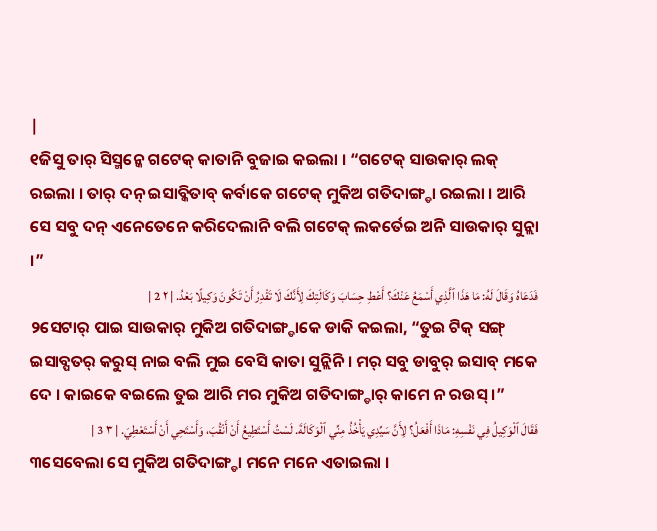|
୧ଜିସୁ ତାର୍ ସିସ୍ମନ୍କେ ଗଟେକ୍ କାତାନି ବୁଜାଇ କଇଲା । “ଗଟେକ୍ ସାଉକାର୍ ଲକ୍ ରଇଲା । ତାର୍ ଦନ୍ ଇସାବ୍କିତାବ୍ କର୍ବାକେ ଗଟେକ୍ ମୁକିଅ ଗତିଦାଙ୍ଗ୍ଡା ରଇଲା । ଆରି ସେ ସବୁ ଦନ୍ ଏନେତେନେ କରିଦେଲାନି ବଲି ଗଟେକ୍ ଲକର୍ତେଇ ଅନି ସାଉକାର୍ ସୁନ୍ଲା ।”
فَدَعَاهُ وَقَالَ لَهُ: مَا هَذَا ٱلَّذِي أَسْمَعُ عَنْكَ؟ أَعْطِ حِسَابَ وَكَالَتِكَ لِأَنَّكَ لَا تَقْدِرُ أَنْ تَكُونَ وَكِيلًا بَعْدُ. | ٢ 2 |
୨ସେଟାର୍ ପାଇ ସାଉକାର୍ ମୁକିଅ ଗତିଦାଙ୍ଗ୍ଡାକେ ଡାକି କଇଲା, “ତୁଇ ଟିକ୍ ସଙ୍ଗ୍ ଇସାବ୍ପତର୍ କରୁସ୍ ନାଇ ବଲି ମୁଇ ବେସି କାତା ସୁନ୍ଲିନି । ମର୍ ସବୁ ଡାବୁର୍ ଇସାବ୍ ମକେ ଦେ । କାଇକେ ବଇଲେ ତୁଇ ଆରି ମର ମୁକିଅ ଗତିଦାଙ୍ଗ୍ଡାର୍ କାମେ ନ ରଉସ୍ ।”
فَقَالَ ٱلْوَكِيلُ فِي نَفْسِهِ: مَاذَا أَفْعَلُ؟ لِأَنَّ سَيِّدِي يَأْخُذُ مِنِّي ٱلْوَكَالَةَ. لَسْتُ أَسْتَطِيعُ أَنْ أَنْقُبَ، وَأَسْتَحِي أَنْ أَسْتَعْطِيَ. | ٣ 3 |
୩ସେବେଲା ସେ ମୁକିଅ ଗତିଦାଙ୍ଗ୍ଡା ମନେ ମନେ ଏତାଇଲା ।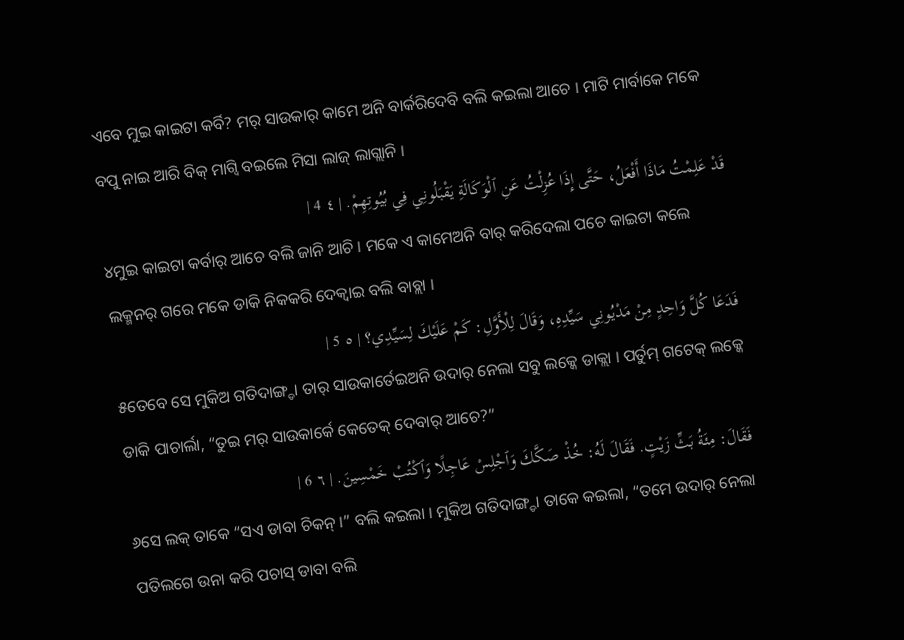ଏବେ ମୁଇ କାଇଟା କର୍ବି? ମର୍ ସାଉକାର୍ କାମେ ଅନି ବାର୍କରିଦେବି ବଲି କଇଲା ଆଚେ । ମାଟି ମାର୍ବାକେ ମକେ ବପୁ ନାଇ ଆରି ବିକ୍ ମାଗ୍ବି ବଇଲେ ମିସା ଲାଜ୍ ଲାଗ୍ଲାନି ।
قَدْ عَلِمْتُ مَاذَا أَفْعَلُ، حَتَّى إِذَا عُزِلْتُ عَنِ ٱلْوَكَالَةِ يَقْبَلُونِي فِي بُيُوتِهِمْ. | ٤ 4 |
୪ମୁଇ କାଇଟା କର୍ବାର୍ ଆଚେ ବଲି ଜାନି ଆଚି । ମକେ ଏ କାମେଅନି ବାର୍ କରିଦେଲା ପଚେ କାଇଟା କଲେ ଲକ୍ମନର୍ ଗରେ ମକେ ଡାକି ନିକକରି ଦେକ୍ବାଇ ବଲି ବାବ୍ଲା ।
فَدَعَا كُلَّ وَاحِدٍ مِنْ مَدْيُونِي سَيِّدِهِ، وَقَالَ لِلْأَوَّلِ: كَمْ عَلَيْكَ لِسَيِّدِي؟ | ٥ 5 |
୫ତେବେ ସେ ମୁକିଅ ଗତିଦାଙ୍ଗ୍ଡା ତାର୍ ସାଉକାର୍ତେଇଅନି ଉଦାର୍ ନେଲା ସବୁ ଲକ୍କେ ଡାକ୍ଲା । ପର୍ତୁମ୍ ଗଟେକ୍ ଲକ୍କେ ଡାକି ପାଚାର୍ଲା, “ତୁଇ ମର୍ ସାଉକାର୍କେ କେତେକ୍ ଦେବାର୍ ଆଚେ?”
فَقَالَ: مِئَةُ بَثِّ زَيْتٍ. فَقَالَ لَهُ: خُذْ صَكَّكَ وَٱجْلِسْ عَاجِلًا وَٱكْتُبْ خَمْسِينَ. | ٦ 6 |
୬ସେ ଲକ୍ ତାକେ “ସଏ ଡାବା ଚିକନ୍ ।” ବଲି କଇଲା । ମୁକିଅ ଗତିଦାଙ୍ଗ୍ଡା ତାକେ କଇଲା, “ତମେ ଉଦାର୍ ନେଲା ପତିଲଗେ ଉନା କରି ପଚାସ୍ ଡାବା ବଲି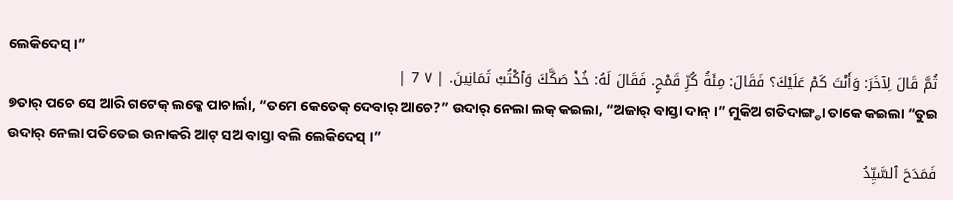ଲେକିଦେସ୍ ।”
ثُمَّ قَالَ لِآخَرَ: وَأَنْتَ كَمْ عَلَيْكَ؟ فَقَالَ: مِئَةُ كُرِّ قَمْحٍ. فَقَالَ لَهُ: خُذْ صَكَّكَ وَٱكْتُبْ ثَمَانِينَ. | ٧ 7 |
୭ତାର୍ ପଚେ ସେ ଆରି ଗଟେକ୍ ଲକ୍କେ ପାଚାର୍ଲା, “ତମେ କେତେକ୍ ଦେବାର୍ ଆଚେ?” ଉଦାର୍ ନେଲା ଲକ୍ କଇଲା, “ଅଜାର୍ ବାସ୍ତା ଦାନ୍ ।” ମୁକିଅ ଗତିଦାଙ୍ଗ୍ଡା ତାକେ କଇଲା “ତୁଇ ଉଦାର୍ ନେଲା ପତିତେଇ ଉନାକରି ଆଟ୍ ସଅ ବାସ୍ତା ବଲି ଲେକିଦେସ୍ ।”
فَمَدَحَ ٱلسَّيِّدُ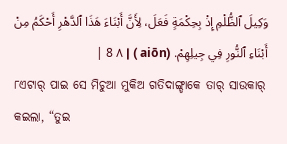وَكِيلَ ٱلظُّلْمِ إِذْ بِحِكْمَةٍ فَعَلَ، لِأَنَّ أَبْنَاءَ هَذَا ٱلدَّهْرِ أَحْكَمُ مِنْ أَبْنَاءِ ٱلنُّورِ فِي جِيلِهِمْ. (aiōn ) | ٨ 8 |
୮ଏଟାର୍ ପାଇ ସେ ମିଚୁଆ ମୁକିଅ ଗତିଦାଙ୍ଗ୍ଡାକେ ତାର୍ ସାଉକାର୍ କଇଲା, “ତୁଇ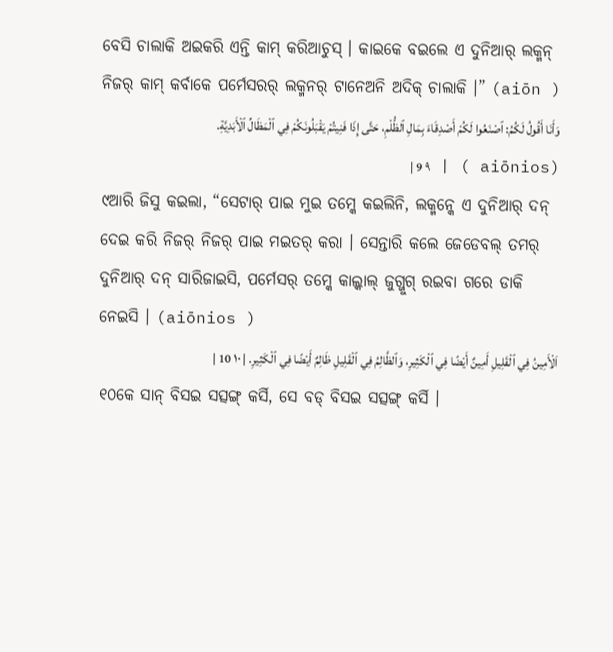ବେସି ଚାଲାକି ଅଇକରି ଏନ୍ତି କାମ୍ କରିଆଚୁସ୍ । କାଇକେ ବଇଲେ ଏ ଦୁନିଆର୍ ଲକ୍ମନ୍ ନିଜର୍ କାମ୍ କର୍ବାକେ ପର୍ମେସରର୍ ଲକ୍ମନର୍ ଟାନେଅନି ଅଦିକ୍ ଚାଲାକି ।” (aiōn )
وَأَنَا أَقُولُ لَكُمُ: ٱصْنَعُوا لَكُمْ أَصْدِقَاءَ بِمَالِ ٱلظُّلْمِ، حَتَّى إِذَا فَنِيتُمْ يَقْبَلُونَكُمْ فِي ٱلْمَظَالِّ ٱلْأَبَدِيَّةِ. (aiōnios ) | ٩ 9 |
୯ଆରି ଜିସୁ କଇଲା, “ସେଟାର୍ ପାଇ ମୁଇ ତମ୍କେ କଇଲିନି, ଲକ୍ମନ୍କେ ଏ ଦୁନିଆର୍ ଦନ୍ ଦେଇ କରି ନିଜର୍ ନିଜର୍ ପାଇ ମଇତର୍ କରା । ସେନ୍ତାରି କଲେ ଜେଡେବଲ୍ ତମର୍ ଦୁନିଆର୍ ଦନ୍ ସାରିଜାଇସି, ପର୍ମେସର୍ ତମ୍କେ କାଲ୍କାଲ୍ ଜୁଗ୍ଜୁଗ୍ ରଇବା ଗରେ ଡାକି ନେଇସି । (aiōnios )
اَلْأَمِينُ فِي ٱلْقَلِيلِ أَمِينٌ أَيْضًا فِي ٱلْكَثِيرِ، وَٱلظَّالِمُ فِي ٱلْقَلِيلِ ظَالِمٌ أَيْضًا فِي ٱلْكَثِيرِ. | ١٠ 10 |
୧୦କେ ସାନ୍ ବିସଇ ସତ୍ସଙ୍ଗ୍ କର୍ସି, ସେ ବଡ୍ ବିସଇ ସତ୍ସଙ୍ଗ୍ କର୍ସି ।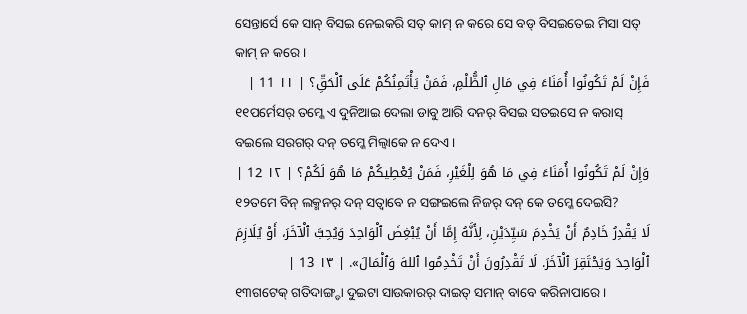ସେନ୍ତାର୍ସେ କେ ସାନ୍ ବିସଇ ନେଇକରି ସତ୍ କାମ୍ ନ କରେ ସେ ବଡ୍ ବିସଇତେଇ ମିସା ସତ୍ କାମ୍ ନ କରେ ।
فَإِنْ لَمْ تَكُونُوا أُمَنَاءَ فِي مَالِ ٱلظُّلْمِ، فَمَنْ يَأْتَمِنُكُمْ عَلَى ٱلْحَقِّ؟ | ١١ 11 |
୧୧ପର୍ମେସର୍ ତମ୍କେ ଏ ଦୁନିଆଇ ଦେଲା ଡାବୁ ଆରି ଦନର୍ ବିସଇ ସତଇସେ ନ କରାସ୍ ବଇଲେ ସରଗର୍ ଦନ୍ ତମ୍କେ ମିଲ୍ବାକେ ନ ଦେଏ ।
وَإِنْ لَمْ تَكُونُوا أُمَنَاءَ فِي مَا هُوَ لِلْغَيْرِ، فَمَنْ يُعْطِيكُمْ مَا هُوَ لَكُمْ؟ | ١٢ 12 |
୧୨ତମେ ବିନ୍ ଲକ୍ମନର୍ ଦନ୍ ସତ୍ବାବେ ନ ସଙ୍ଗଇଲେ ନିଜର୍ ଦନ୍ କେ ତମ୍କେ ଦେଇସି?
لَا يَقْدِرُ خَادِمٌ أَنْ يَخْدِمَ سَيِّدَيْنِ، لِأَنَّهُ إِمَّا أَنْ يُبْغِضَ ٱلْوَاحِدَ وَيُحِبَّ ٱلْآخَرَ، أَوْ يُلَازِمَ ٱلْوَاحِدَ وَيَحْتَقِرَ ٱلْآخَرَ. لَا تَقْدِرُونَ أَنْ تَخْدِمُوا ٱللهَ وَٱلْمَالَ». | ١٣ 13 |
୧୩ଗଟେକ୍ ଗତିଦାଙ୍ଗ୍ଡା ଦୁଇଟା ସାଉକାରର୍ ଦାଇତ୍ ସମାନ୍ ବାବେ କରିନାପାରେ ।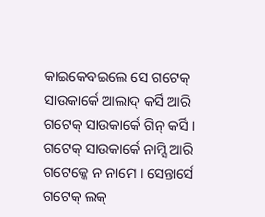କାଇକେବଇଲେ ସେ ଗଟେକ୍ ସାଉକାର୍କେ ଆଲାଦ୍ କର୍ସି ଆରି ଗଟେକ୍ ସାଉକାର୍କେ ଗିନ୍ କର୍ସି । ଗଟେକ୍ ସାଉକାର୍କେ ନାମ୍ସି ଆରି ଗଟେକ୍କେ ନ ନାମେ । ସେନ୍ତାର୍ସେ ଗଟେକ୍ ଲକ୍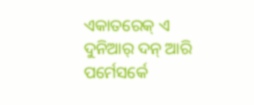ଏକାତରେକ୍ ଏ ଦୁନିଆର୍ ଦନ୍ ଆରି ପର୍ମେସର୍କେ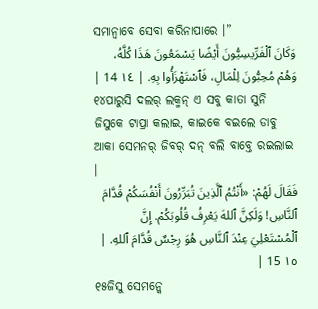ସମାନ୍ବାବେ ସେବା କରିନାପାରେ ।”
وَكَانَ ٱلْفَرِّيسِيُّونَ أَيْضًا يَسْمَعُونَ هَذَا كُلَّهُ، وَهُمْ مُحِبُّونَ لِلْمَالِ، فَٱسْتَهْزَأُوا بِهِ. | ١٤ 14 |
୧୪ପାରୁସି ଦଲର୍ ଲକ୍ମନ୍ ଏ ସବୁ କାତା ସୁନି ଜିସୁକେ ଟାପ୍ରା କଲାଇ, କାଇକେ ବଇଲେ ଡାବୁ ଆକା ସେମନର୍ ଜିବର୍ ଦନ୍ ବଲି ବାବ୍ତେ ରଇଲାଇ ।
فَقَالَ لَهُمْ: «أَنْتُمُ ٱلَّذِينَ تُبَرِّرُونَ أَنْفُسَكُمْ قُدَّامَ ٱلنَّاسِ! وَلَكِنَّ ٱللهَ يَعْرِفُ قُلُوبَكُمْ. إِنَّ ٱلْمُسْتَعْلِيَ عِنْدَ ٱلنَّاسِ هُوَ رِجْسٌ قُدَّامَ ٱللهِ. | ١٥ 15 |
୧୫ଜିସୁ ସେମନ୍କେ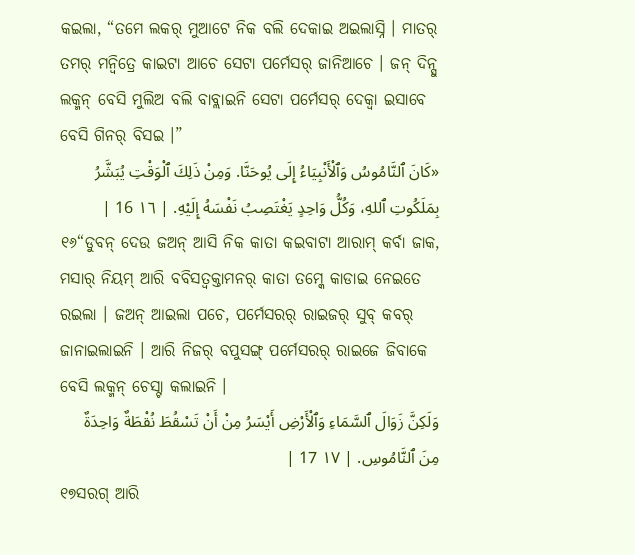କଇଲା, “ତମେ ଲକର୍ ମୁଆଟେ ନିକ ବଲି ଦେକାଇ ଅଇଲାସ୍ନି । ମାତର୍ ତମର୍ ମନ୍ବିତ୍ରେ କାଇଟା ଆଚେ ସେଟା ପର୍ମେସର୍ ଜାନିଆଚେ । ଜନ୍ ଦିନ୍ସୁ ଲକ୍ମନ୍ ବେସି ମୁଲିଅ ବଲି ବାବ୍ଲାଇନି ସେଟା ପର୍ମେସର୍ ଦେକ୍ବା ଇସାବେ ବେସି ଗିନର୍ ବିସଇ ।”
«كَانَ ٱلنَّامُوسُ وَٱلْأَنْبِيَاءُ إِلَى يُوحَنَّا. وَمِنْ ذَلِكَ ٱلْوَقْتِ يُبَشَّرُ بِمَلَكُوتِ ٱللهِ، وَكُلُّ وَاحِدٍ يَغْتَصِبُ نَفْسَهُ إِلَيْهِ. | ١٦ 16 |
୧୬“ଡୁବନ୍ ଦେଉ ଜଅନ୍ ଆସି ନିକ କାତା କଇବାଟା ଆରାମ୍ କର୍ବା ଜାକ, ମସାର୍ ନିୟମ୍ ଆରି ବବିସତ୍ବକ୍ତାମନର୍ କାତା ତମ୍କେ କାଡାଇ ନେଇତେ ରଇଲା । ଜଅନ୍ ଆଇଲା ପଚେ, ପର୍ମେସରର୍ ରାଇଜର୍ ସୁବ୍ କବର୍ ଜାନାଇଲାଇନି । ଆରି ନିଜର୍ ବପୁସଙ୍ଗ୍ ପର୍ମେସରର୍ ରାଇଜେ ଜିବାକେ ବେସି ଲକ୍ମନ୍ ଚେସ୍ଟା କଲାଇନି ।
وَلَكِنَّ زَوَالَ ٱلسَّمَاءِ وَٱلْأَرْضِ أَيْسَرُ مِنْ أَنْ تَسْقُطَ نُقْطَةٌ وَاحِدَةٌ مِنَ ٱلنَّامُوسِ. | ١٧ 17 |
୧୭ସରଗ୍ ଆରି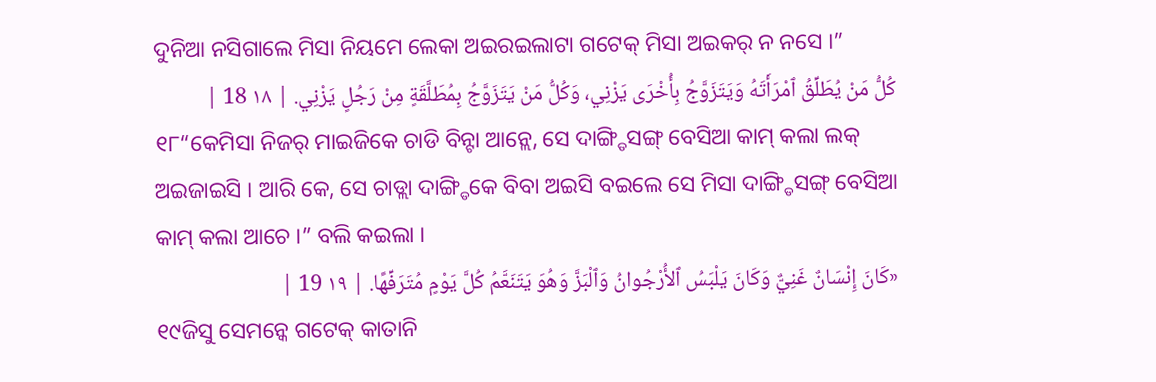ଦୁନିଆ ନସିଗାଲେ ମିସା ନିୟମେ ଲେକା ଅଇରଇଲାଟା ଗଟେକ୍ ମିସା ଅଇକର୍ ନ ନସେ ।”
كُلُّ مَنْ يُطَلِّقُ ٱمْرَأَتَهُ وَيَتَزَوَّجُ بِأُخْرَى يَزْنِي، وَكُلُّ مَنْ يَتَزَوَّجُ بِمُطَلَّقَةٍ مِنْ رَجُلٍ يَزْنِي. | ١٨ 18 |
୧୮“କେମିସା ନିଜର୍ ମାଇଜିକେ ଚାଡି ବିନ୍ଟା ଆନ୍ଲେ, ସେ ଦାଙ୍ଗ୍ଡିସଙ୍ଗ୍ ବେସିଆ କାମ୍ କଲା ଲକ୍ ଅଇଜାଇସି । ଆରି କେ, ସେ ଚାଡ୍ଲା ଦାଙ୍ଗ୍ଡିକେ ବିବା ଅଇସି ବଇଲେ ସେ ମିସା ଦାଙ୍ଗ୍ଡିସଙ୍ଗ୍ ବେସିଆ କାମ୍ କଲା ଆଚେ ।” ବଲି କଇଲା ।
«كَانَ إِنْسَانٌ غَنِيٌّ وَكَانَ يَلْبَسُ ٱلأُرْجُوانُ وَٱلْبَزَّ وَهُوَ يَتَنَعَّمُ كُلَّ يَوْمٍ مُتَرَفِّهًا. | ١٩ 19 |
୧୯ଜିସୁ ସେମନ୍କେ ଗଟେକ୍ କାତାନି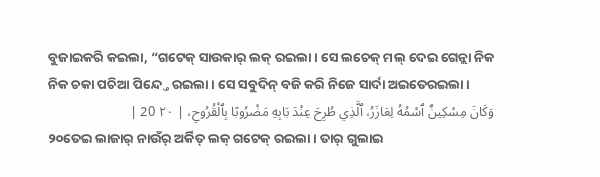ବୁଜାଇକରି କଇଲା, “ଗଟେକ୍ ସାଉକାର୍ ଲକ୍ ରଇଲା । ସେ ଲଚେକ୍ ମଲ୍ ଦେଇ ଗେନ୍ଲା ନିକ ନିକ ଚକା ପଚିଆ ପିନ୍ଦ୍ତେ ରଇଲା । ସେ ସବୁଦିନ୍ ବଜି କରି ନିଜେ ସାର୍ଦା ଅଇତେରଇଲା ।
وَكَانَ مِسْكِينٌ ٱسْمُهُ لِعَازَرُ، ٱلَّذِي طُرِحَ عِنْدَ بَابِهِ مَضْرُوبًا بِٱلْقُرُوحِ، | ٢٠ 20 |
୨୦ତେଇ ଲାଜାର୍ ନାଉଁର୍ ଅର୍କିତ୍ ଲକ୍ ଗଟେକ୍ ରଇଲା । ତାର୍ ଗୁଲାଇ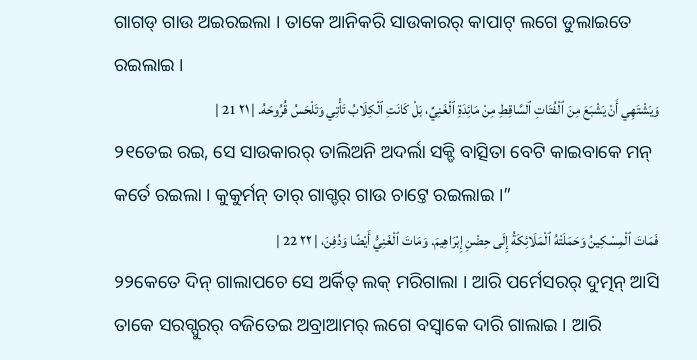ଗାଗଡ୍ ଗାଉ ଅଇରଇଲା । ତାକେ ଆନିକରି ସାଉକାରର୍ କାପାଟ୍ ଲଗେ ଡୁଲାଇତେ ରଇଲାଇ ।
وَيَشْتَهِي أَنْ يَشْبَعَ مِنَ ٱلْفُتَاتِ ٱلسَّاقِطِ مِنْ مَائِدَةِ ٱلْغَنِيِّ، بَلْ كَانَتِ ٱلْكِلَابُ تَأْتِي وَتَلْحَسُ قُرُوحَهُ. | ٢١ 21 |
୨୧ତେଇ ରଇ, ସେ ସାଉକାରର୍ ତାଲିଅନି ଅଦର୍ଲା ସକ୍ଡି ବାତ୍ସିତା ବେଟି କାଇବାକେ ମନ୍ କର୍ତେ ରଇଲା । କୁକୁର୍ମନ୍ ତାର୍ ଗାଗ୍ଡର୍ ଗାଉ ଚାଟ୍ତେ ରଇଲାଇ ।”
فَمَاتَ ٱلْمِسْكِينُ وَحَمَلَتْهُ ٱلْمَلَائِكَةُ إِلَى حِضْنِ إِبْرَاهِيمَ. وَمَاتَ ٱلْغَنِيُّ أَيْضًا وَدُفِنَ، | ٢٢ 22 |
୨୨କେତେ ଦିନ୍ ଗାଲାପଚେ ସେ ଅର୍କିତ୍ ଲକ୍ ମରିଗାଲା । ଆରି ପର୍ମେସରର୍ ଦୁତ୍ମନ୍ ଆସି ତାକେ ସରଗ୍ପୁରର୍ ବଜିତେଇ ଅବ୍ରାଆମର୍ ଲଗେ ବସ୍ବାକେ ଦାରି ଗାଲାଇ । ଆରି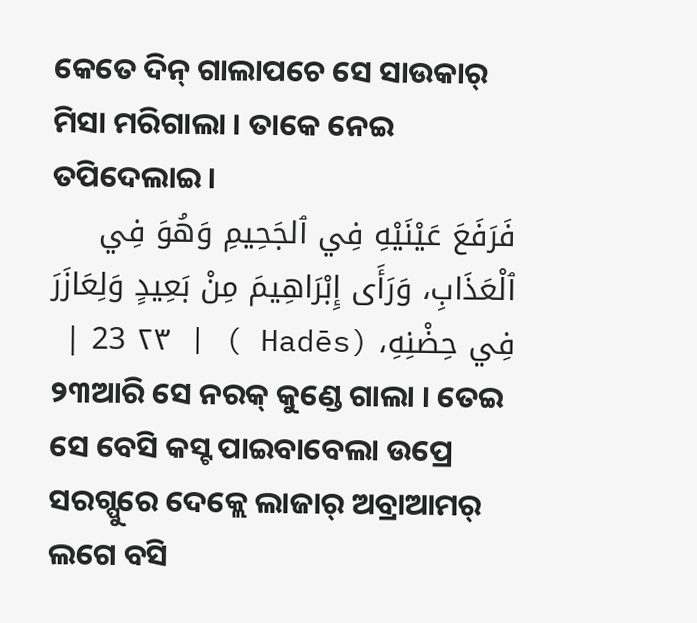କେତେ ଦିନ୍ ଗାଲାପଚେ ସେ ସାଉକାର୍ ମିସା ମରିଗାଲା । ତାକେ ନେଇ ତପିଦେଲାଇ ।
فَرَفَعَ عَيْنَيْهِ فِي ٱلجَحِيمِ وَهُوَ فِي ٱلْعَذَابِ، وَرَأَى إِبْرَاهِيمَ مِنْ بَعِيدٍ وَلِعَازَرَ فِي حِضْنِهِ، (Hadēs ) | ٢٣ 23 |
୨୩ଆରି ସେ ନରକ୍ କୁଣ୍ଡେ ଗାଲା । ତେଇ ସେ ବେସି କସ୍ଟ ପାଇବାବେଲା ଉପ୍ରେ ସରଗ୍ପୁରେ ଦେକ୍ଲେ ଲାଜାର୍ ଅବ୍ରାଆମର୍ ଲଗେ ବସି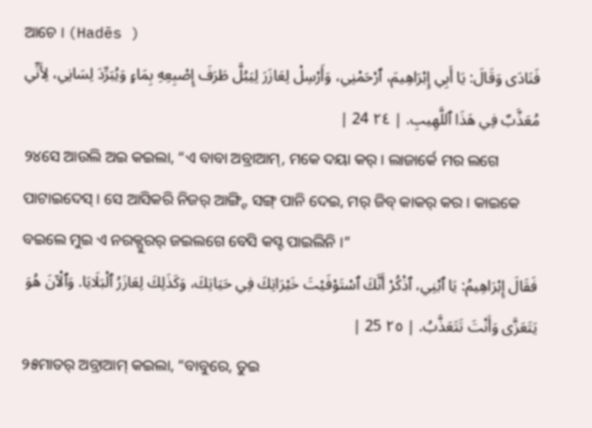ଆଚେ । (Hadēs )
فَنَادَى وَقَالَ: يَا أَبِي إِبْرَاهِيمَ، ٱرْحَمْنِي، وَأَرْسِلْ لِعَازَرَ لِيَبُلَّ طَرَفَ إِصْبِعِهِ بِمَاءٍ وَيُبَرِّدَ لِسَانِي، لِأَنِّي مُعَذَّبٌ فِي هَذَا ٱللَّهِيبِ. | ٢٤ 24 |
୨୪ସେ ଆଉଲି ଅଇ କଇଲା, “ଏ ବାବା ଅବ୍ରାଆମ୍, ମକେ ଦୟା କର୍ । ଲାଜାର୍କେ ମର ଲଗେ ପାଟାଇଦେସ୍ । ସେ ଆସିକରି ନିଜର୍ ଆଙ୍ଗ୍ଟି ସଙ୍ଗ୍ ପାନି ଦେଇ, ମର୍ ଜିବ୍ କାକର୍ କର । କାଇକେ ବଇଲେ ମୁଇ ଏ ନରକ୍ପୁରର୍ ଜଇଲଗେ ବେସି କସ୍ଟ ପାଇଲିନି ।”
فَقَالَ إِبْرَاهِيمُ: يَا ٱبْنِي، ٱذْكُرْ أَنَّكَ ٱسْتَوْفَيْتَ خَيْرَاتِكَ فِي حَيَاتِكَ، وَكَذَلِكَ لِعَازَرُ ٱلْبَلَايَا. وَٱلْآنَ هُوَ يَتَعَزَّى وَأَنْتَ تَتَعَذَّبُ. | ٢٥ 25 |
୨୫ମାତର୍ ଅବ୍ରାଆମ୍ କଇଲା, “ବାବୁରେ, ତୁଇ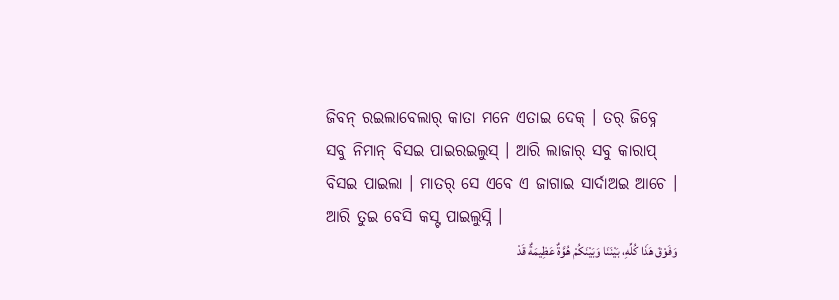ଜିବନ୍ ରଇଲାବେଲାର୍ କାତା ମନେ ଏତାଇ ଦେକ୍ । ତର୍ ଜିବ୍ନେ ସବୁ ନିମାନ୍ ବିସଇ ପାଇରଇଲୁସ୍ । ଆରି ଲାଜାର୍ ସବୁ କାରାପ୍ ବିସଇ ପାଇଲା । ମାତର୍ ସେ ଏବେ ଏ ଜାଗାଇ ସାର୍ଦାଅଇ ଆଚେ । ଆରି ତୁଇ ବେସି କସ୍ଟ ପାଇଲୁସ୍ନି ।
وَفَوْقَ هَذَا كُلِّهِ، بَيْنَنَا وَبَيْنَكُمْ هُوَّةٌ عَظِيمَةٌ قَدْ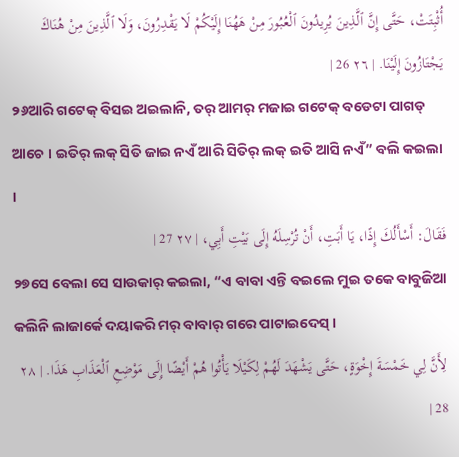أُثْبِتَتْ، حَتَّى إِنَّ ٱلَّذِينَ يُرِيدُونَ ٱلْعُبُورَ مِنْ هَهُنَا إِلَيْكُمْ لَا يَقْدِرُونَ، وَلَا ٱلَّذِينَ مِنْ هُنَاكَ يَجْتَازُونَ إِلَيْنَا. | ٢٦ 26 |
୨୬ଆରି ଗଟେକ୍ ବିସଇ ଅଇଲାନି, ତର୍ ଆମର୍ ମଜାଇ ଗଟେକ୍ ବଡେଟା ପାଗଡ୍ ଆଚେ । ଇତିର୍ ଲକ୍ ସିତି ଜାଇ ନଏଁ ଆରି ସିତିର୍ ଲକ୍ ଇତି ଆସି ନଏଁ” ବଲି କଇଲା ।
فَقَالَ: أَسْأَلُكَ إِذًا، يَا أَبَتِ، أَنْ تُرْسِلَهُ إِلَى بَيْتِ أَبِي، | ٢٧ 27 |
୨୭ସେ ବେଲା ସେ ସାଉକାର୍ କଇଲା, “ଏ ବାବା ଏନ୍ତି ବଇଲେ ମୁଇ ତକେ ବାବୁଜିଆ କଲିନି ଲାଜାର୍କେ ଦୟାକରି ମର୍ ବାବାର୍ ଗରେ ପାଟାଇଦେସ୍ ।
لِأَنَّ لِي خَمْسَةَ إِخْوَةٍ، حَتَّى يَشْهَدَ لَهُمْ لِكَيْلَا يَأْتُوا هُمْ أَيْضًا إِلَى مَوْضِعِ ٱلْعَذَابِ هَذَا. | ٢٨ 28 |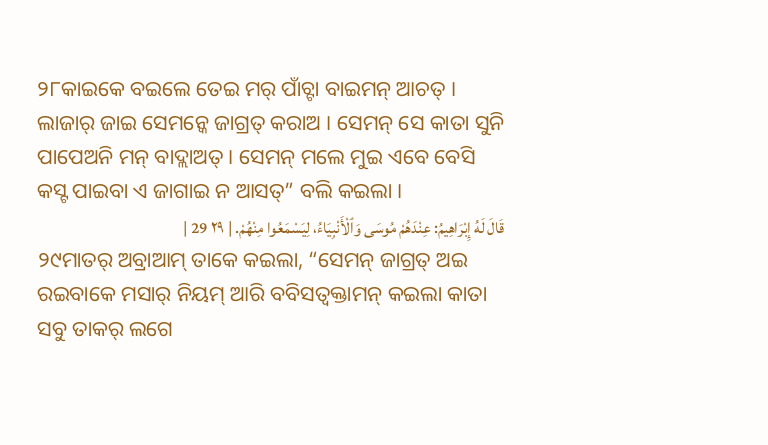୨୮କାଇକେ ବଇଲେ ତେଇ ମର୍ ପାଁଚ୍ଟା ବାଇମନ୍ ଆଚତ୍ । ଲାଜାର୍ ଜାଇ ସେମନ୍କେ ଜାଗ୍ରତ୍ କରାଅ । ସେମନ୍ ସେ କାତା ସୁନି ପାପେଅନି ମନ୍ ବାଦ୍ଲାଅତ୍ । ସେମନ୍ ମଲେ ମୁଇ ଏବେ ବେସି କସ୍ଟ ପାଇବା ଏ ଜାଗାଇ ନ ଆସତ୍” ବଲି କଇଲା ।
قَالَ لَهُ إِبْرَاهِيمُ: عِنْدَهُمْ مُوسَى وَٱلْأَنْبِيَاءُ، لِيَسْمَعُوا مِنْهُمْ. | ٢٩ 29 |
୨୯ମାତର୍ ଅବ୍ରାଆମ୍ ତାକେ କଇଲା, “ସେମନ୍ ଜାଗ୍ରତ୍ ଅଇ ରଇବାକେ ମସାର୍ ନିୟମ୍ ଆରି ବବିସତ୍ବକ୍ତାମନ୍ କଇଲା କାତା ସବୁ ତାକର୍ ଲଗେ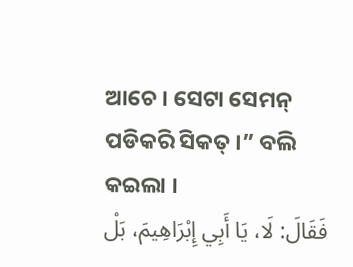ଆଚେ । ସେଟା ସେମନ୍ ପଡିକରି ସିକତ୍ ।” ବଲି କଇଲା ।
فَقَالَ: لَا، يَا أَبِي إِبْرَاهِيمَ، بَلْ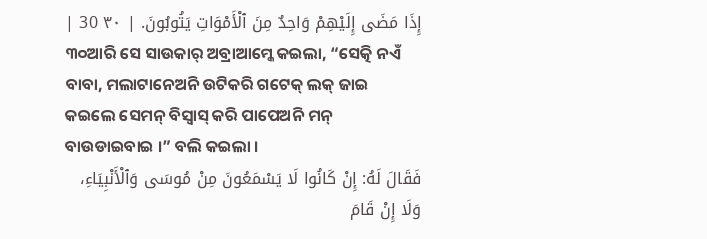إِذَا مَضَى إِلَيْهِمْ وَاحِدٌ مِنَ ٱلْأَمْوَاتِ يَتُوبُونَ. | ٣٠ 30 |
୩୦ଆରି ସେ ସାଉକାର୍ ଅବ୍ରାଆମ୍କେ କଇଲା, “ସେତ୍କି ନଏଁ ବାବା, ମଲାଟାନେଅନି ଉଟିକରି ଗଟେକ୍ ଲକ୍ ଜାଇ କଇଲେ ସେମନ୍ ବିସ୍ବାସ୍ କରି ପାପେଅନି ମନ୍ ବାଉଡାଇବାଇ ।” ବଲି କଇଲା ।
فَقَالَ لَهُ: إِنْ كَانُوا لَا يَسْمَعُونَ مِنْ مُوسَى وَٱلْأَنْبِيَاءِ، وَلَا إِنْ قَامَ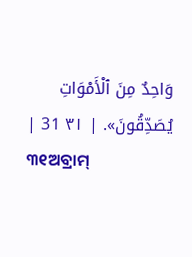وَاحِدٌ مِنَ ٱلْأَمْوَاتِ يُصَدِّقُونَ». | ٣١ 31 |
୩୧ଅବ୍ରାମ୍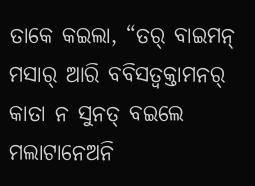ତାକେ କଇଲା, “ତର୍ ବାଇମନ୍ ମସାର୍ ଆରି ବବିସତ୍ବକ୍ତାମନର୍ କାତା ନ ସୁନତ୍ ବଇଲେ ମଲାଟାନେଅନି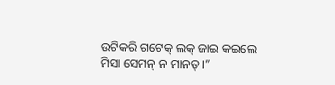ଉଟିକରି ଗଟେକ୍ ଲକ୍ ଜାଇ କଇଲେ ମିସା ସେମନ୍ ନ ମାନତ୍ ।”